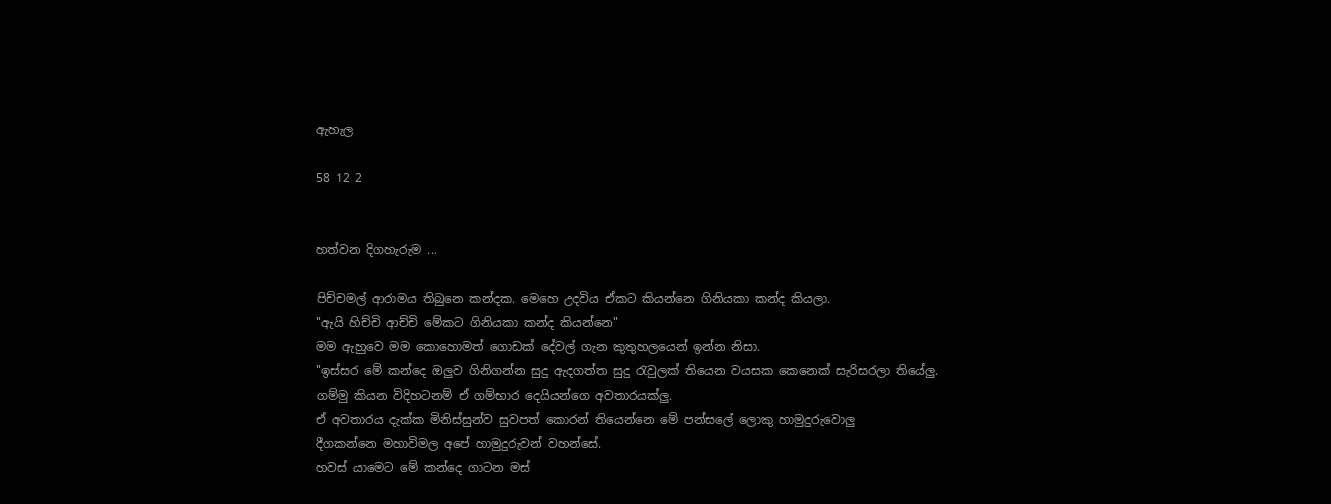ඇහැල

58 12 2


හත්වන දිගහැරුම ...

පිච්චමල් ආරාමය තිබුනෙ කන්දක. මෙහෙ උදවිය ඒකට කියන්නෙ ගිනියකා කන්ද කියලා.
"ඇයි හිච්චි ආච්චි මේකට ගිනියකා කන්ද කියන්නෙ"
මම ඇහුවෙ මම කොහොමත් ගොඩක් දේවල් ගැන කුතුහලයෙන් ඉන්න නිසා.
"ඉස්සර මේ කන්දෙ ඔලුව ගිනිගන්න සුදු ඇදගත්ත සුදු රැවුලක් තියෙන වයසක කෙනෙක් සැරිසරලා තියේලු.
ගම්මු කියන විදිහටනම් ඒ ගම්භාර දෙයියන්ගෙ අවතාරයක්ලු.
ඒ අවතාරය දැක්ක මිනිස්සුන්ව සුවපත් කොරන් තියෙන්නෙ මේ පන්සලේ ලොකු හාමුදුරුවොලු
දීගකන්නෙ මහාවිමල අපේ හාමුදුරුවන් වහන්සේ.
හවස් යාමෙට මේ කන්දෙ ගාටන මස්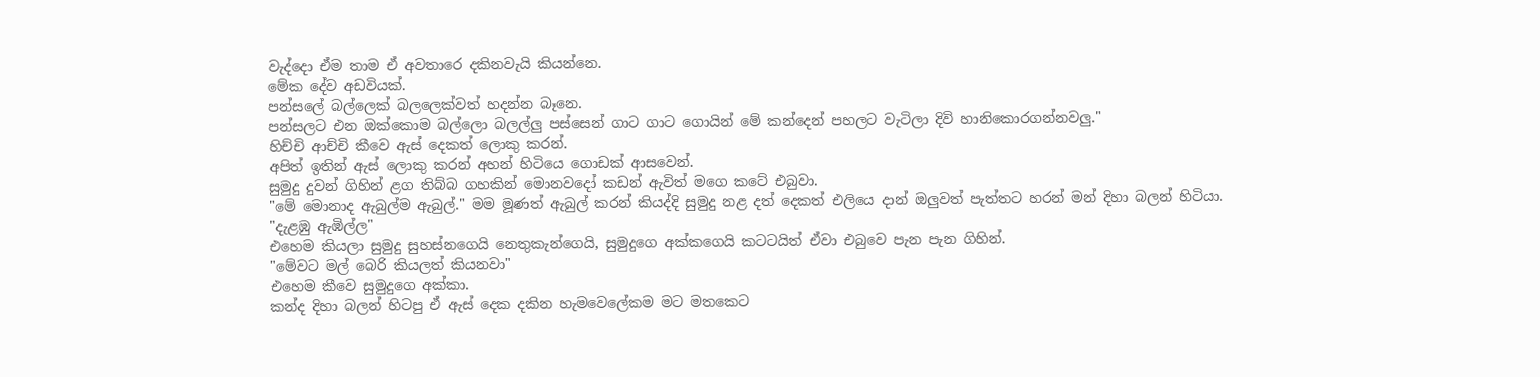වැද්දො ඒම තාම ඒ අවතාරෙ දකිනවැයි කියන්නෙ.
මේක දේව අඩවියක්.
පන්සලේ බල්ලෙක් බලලෙක්වත් හදන්න බෑනෙ.
පන්සලට එන ඔක්කොම බල්ලො බලල්ලු පස්සෙන් ගාට ගාට ගොයින් මේ කන්දෙන් පහලට වැටිලා දිවි හානිකොරගන්නවලු."
හිච්චි ආච්චි කීවෙ ඇස් දෙකත් ලොකු කරන්.
අපිත් ඉතින් ඇස් ලොකු කරන් අහන් හිටියෙ ගොඩක් ආසවෙන්.
සුමුදු දුවන් ගිහින් ළග තිබ්බ ගහකින් මොනවදෝ කඩන් ඇවිත් මගෙ කටේ එබුවා.
"මේ මොනාද ඇබුල්ම ඇබුල්." මම මූණත් ඇබුල් කරන් කියද්දි සුමුදු නළ දත් දෙකත් එලියෙ දාන් ඔලුවත් පැත්තට හරන් මන් දිහා බලන් හිටියා.
"දැළඹු ඇඹිල්ල"
එහෙම කියලා සුමුදු සුහස්නගෙයි නෙතුකැන්ගෙයි, සුමුදුගෙ අක්කගෙයි කටටයිත් ඒවා එබුවෙ පැන පැන ගිහින්.
"මේවට මල් බෙරි කියලත් කියනවා"
එහෙම කීවෙ සුමුදුගෙ අක්කා.
කන්ද දිහා බලන් හිටපු ඒ ඇස් දෙක දකින හැමවෙලේකම මට මතකෙට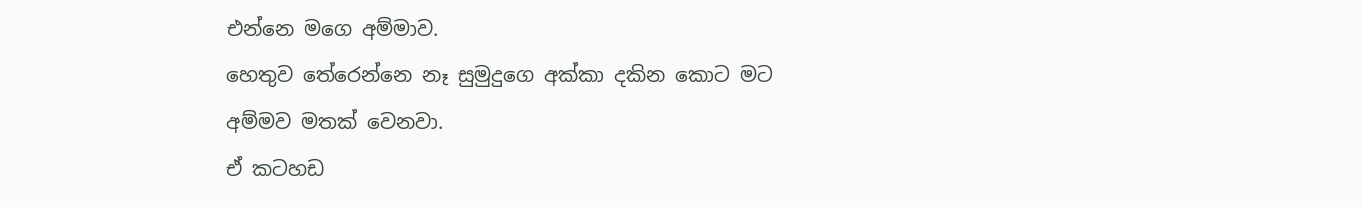එන්නෙ මගෙ අම්මාව.
හෙතුව තේරෙන්නෙ නෑ සුමුදුගෙ අක්කා දකින කොට මට අම්මව මතක් වෙනවා.
ඒ කටහඩ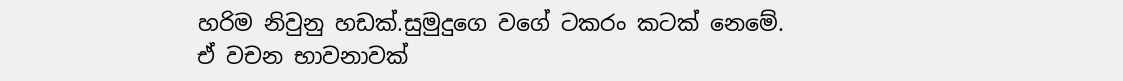හරිම නිවුනු හඩක්.සුමුදුගෙ වගේ ටකරං කටක් නෙමේ.
ඒ වචන භාවනාවක්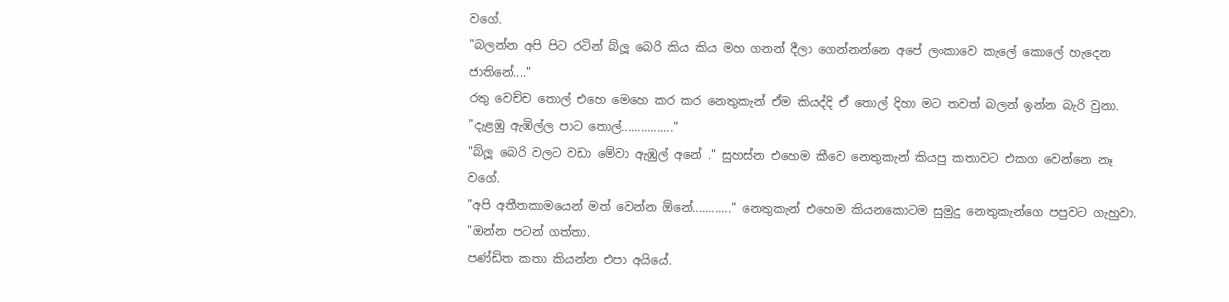වගේ.
"බලන්න අපි පිට රටින් බ්ලූ බෙරි කිය කිය මහ ගනන් දීලා ගෙන්නන්නෙ අපේ ලංකාවෙ කැලේ කොලේ හැදෙන ජාතිනේ...."
රතු වෙච්ච තොල් එහෙ මෙහෙ කර කර නෙතුකැන් ඒම කියද්දි ඒ තොල් දිහා මට තවත් බලන් ඉන්න බැරි වුනා.
"දැළඹු ඇඹිල්ල පාට තොල්................"
"බ්ලූ බෙරි වලට වඩා මේවා ඇඹුල් අනේ ." සුහස්න එහෙම කීවෙ නෙතුකැන් කියපු කතාවට එකග වෙන්නෙ නෑ වගේ.
"අපි අතීතකාමයෙන් මත් වෙන්න ඕනේ............" නෙතුකැන් එහෙම කියනකොටම සුමුදු නෙතුකැන්ගෙ පපුවට ගැහුවා.
"ඔන්න පටන් ගත්තා.
පණ්ඩිත කතා කියන්න එපා අයියේ.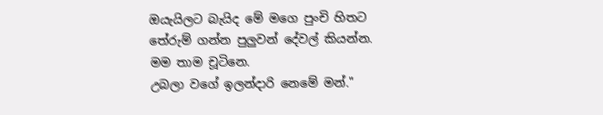ඔයැයිලට බැයිද මේ මගෙ පුංචි හිතට තේරුම් ගන්න පුලුවන් දේවල් කියන්න.
මම තාම චූටිනෙ.
උබලා වගේ ඉලන්දාරි නෙමේ මන්."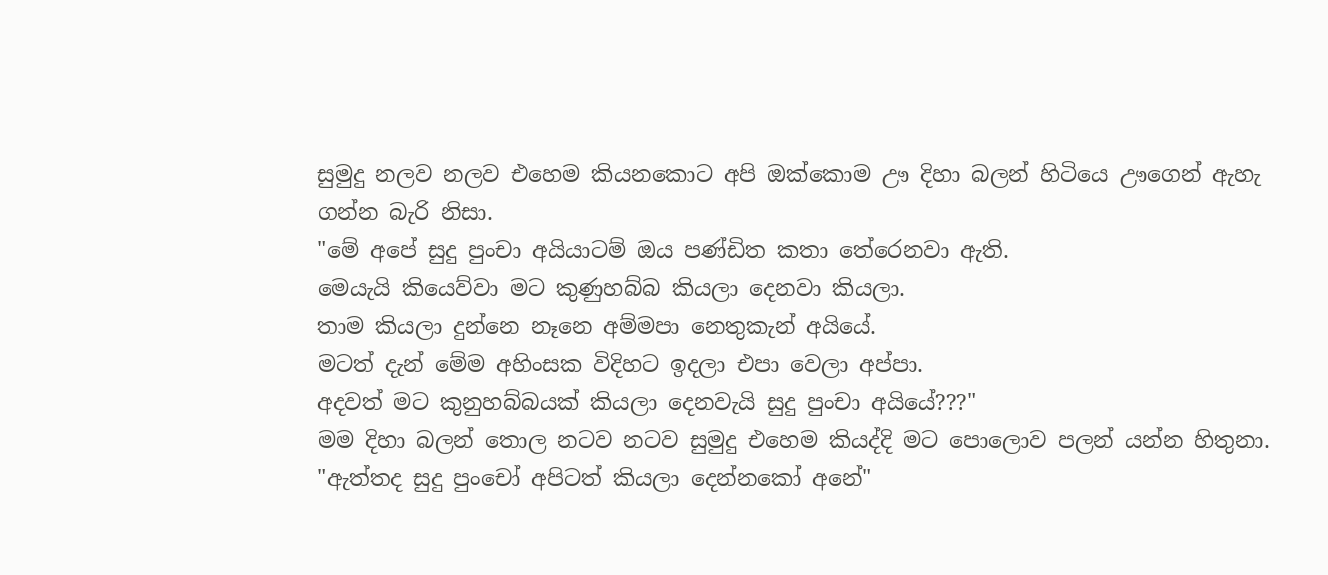සුමුදු නලව නලව එහෙම කියනකොට අපි ඔක්කොම ඌ දිහා බලන් හිටියෙ ඌගෙන් ඇහැ ගන්න බැරි නිසා.
"මේ අපේ සුදු පුංචා අයියාටම් ඔය පණ්ඩිත කතා තේරෙනවා ඇති.
මෙයැයි කියෙව්වා මට කුණුහබ්බ කියලා දෙනවා කියලා.
තාම කියලා දුන්නෙ නෑනෙ අම්මපා නෙතුකැන් අයියේ.
මටත් දැන් මේම අහිංසක විදිහට ඉදලා එපා වෙලා අප්පා.
අදවත් මට කුනුහබ්බයක් කියලා දෙනවැයි සුදු පුංචා අයියේ???"
මම දිහා බලන් තොල නටව නටව සුමුදු එහෙම කියද්දි මට පොලොව පලන් යන්න හිතුනා.
"ඇත්තද සුදු පුංචෝ අපිටත් කියලා දෙන්නකෝ අනේ"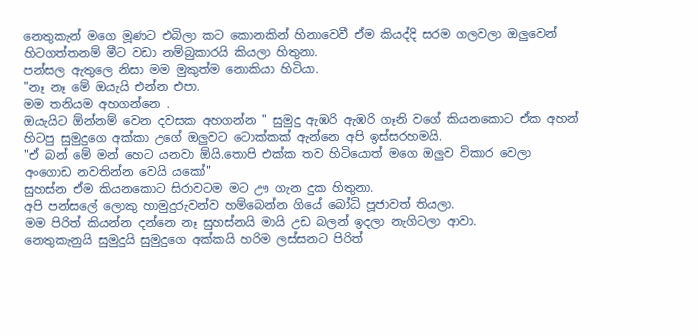නෙතුකැන් මගෙ මූණට එබිලා කට කොනකින් හිනාවෙවී ඒම කියද්දි සරම ගලවලා ඔලුවෙන් හිටගත්තනම් මීට වඩා නම්බුකාරයි කියලා හිතුනා.
පන්සල ඇතුලෙ නිසා මම මුකුත්ම නොකියා හිටියා.
"නෑ නෑ මේ ඔයැයි එන්න එපා.
මම තනියම අහගන්නෙ .
ඔයැයිට ඕන්නම් වෙන දවසක අහගන්න " සුමුදු ඇඹරි ඇඹරි ගෑනි වගේ කියනකොට ඒක අහන් හිටපු සුමුදුගෙ අක්කා උගේ ඔලුවට ටොක්කක් ඇන්නෙ අපි ඉස්සරහමයි.
"ඒ බන් මේ මන් හෙට යනවා ඕයි.තොපි එක්ක තව හිටියොත් මගෙ ඔලුව විකාර වෙලා අංගොඩ නවතින්න වෙයි යකෝ"
සුහස්න ඒම කියනකොට සිරාවටම මට ඌ ගැන දුක හිතුනා.
අපි පන්සලේ ලොකු හාමුදුරුවන්ව හම්බෙන්න ගියේ බෝධි පූජාවත් තියලා.
මම පිරිත් කියන්න දන්නෙ නෑ සුහස්නයි මායි උඩ බලන් ඉදලා නැගිටලා ආවා.
නෙතුකැනුයි සුමුදුයි සුමුදුගෙ අක්කයි හරිම ලස්සනට පිරිත්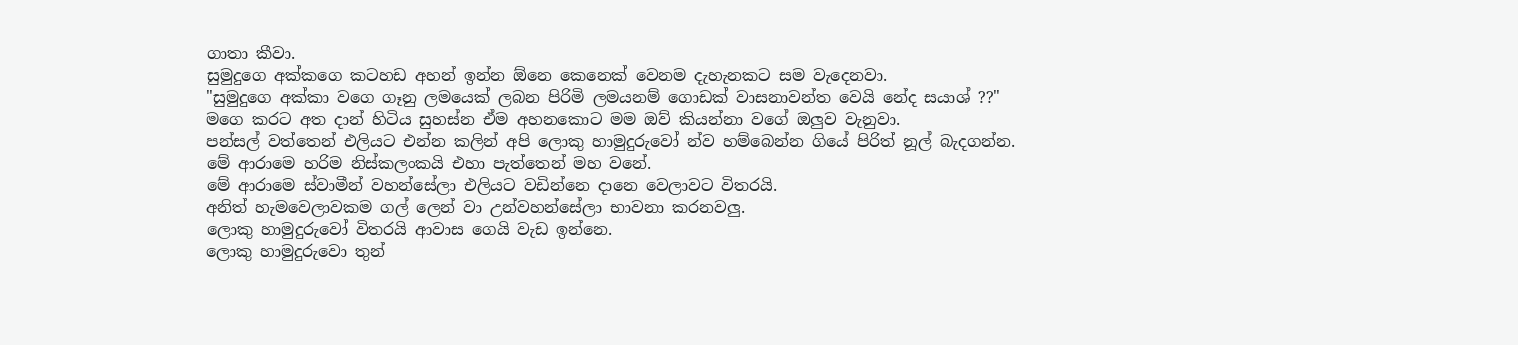ගාතා කීවා.
සුමුදුගෙ අක්කගෙ කටහඩ අහන් ඉන්න ඕනෙ කෙනෙක් වෙනම දැහැනකට සම වැදෙනවා.
"සුමුදුගෙ අක්කා වගෙ ගෑනු ලමයෙක් ලබන පිරිමි ලමයනම් ගොඩක් වාසනාවන්ත වෙයි නේද සයාශ් ??"
මගෙ කරට අත දාන් හිටිය සුහස්න ඒම අහනකොට මම ඔව් කියන්නා වගේ ඔලුව වැනුවා.
පන්සල් වත්තෙන් එලියට එන්න කලින් අපි ලොකු හාමුදුරුවෝ න්ව හම්බෙන්න ගියේ පි‍රිත් නූල් බැදගන්න.
මේ ආරාමෙ හරිම නිස්කලංකයි එහා පැත්තෙන් මහ වනේ.
මේ ආරාමෙ ස්වාමීන් වහන්සේලා එලියට වඩින්නෙ දානෙ වෙලාවට විතරයි.
අනිත් හැමවෙලාවකම ගල් ලෙන් වා උන්වහන්සේලා භාවනා කරනවලු.
ලොකු හාමුදුරුවෝ විතරයි ආවාස ගෙයි වැඩ ඉන්නෙ.
ලොකු හාමුදුරුවො තුන්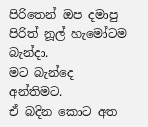පිරිතෙන් ඔප දමාපු පිරිත් නූල් හැමෝටම බැන්දා.
මට බැන්දෙ අන්තිමට.
ඒ බදින කොට අත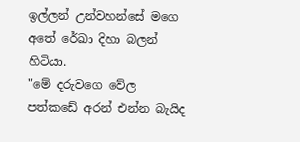ඉල්ලන් උන්වහන්සේ මගෙ අතේ රේඛා දිහා බලන් හිටියා.
"මේ දරුවගෙ වේල පත්කඩේ අරන් එන්න බැයිද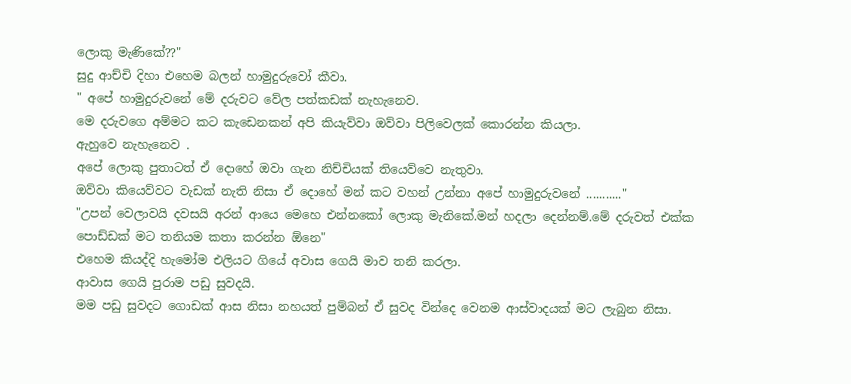ලොකු මැණිකේ??"
සුදු ආච්චි දිහා එහෙම බලන් හාමුදුරුවෝ කීවා.
" අපේ හාමුදුරුවනේ මේ දරුවට වේල පත්කඩක් නැහැනෙව.
මෙ දරුවගෙ අම්මට කට කැඩෙනකන් අපි කියැව්වා ඔව්වා පිලිවෙලක් කොරන්න කියලා.
ඇහුවෙ නැහැනෙව .
අපේ ලොකු පුතාටත් ඒ දොහේ ඔවා ගැන නිච්චියක් තියෙව්වෙ නැතුවා.
ඔව්වා කියෙව්වට වැඩක් නැති නිසා ඒ දොහේ මන් කට වහන් උන්නා අපේ හාමුදුරුවනේ ..........."
"උපන් වෙලාවයි දවසයි අරන් ආයෙ මෙහෙ එන්නකෝ ලොකු මැනිකේ.මන් හදලා දෙන්නම්.මේ දරුවත් එක්ක පොඩ්ඩක් මට තනියම කතා කරන්න ඕනෙ"
එහෙම කියද්දි හැමෝම එලියට ගියේ අවාස ගෙයි මාව තනි කරලා.
ආවාස ගෙයි පුරාම පඩු සුවදයි.
මම පඩු සුවදට ගොඩක් ආස නිසා නහයත් පුම්බන් ඒ සුවද වින්දෙ වෙනම ආස්වාදයක් මට ලැබුන නිසා.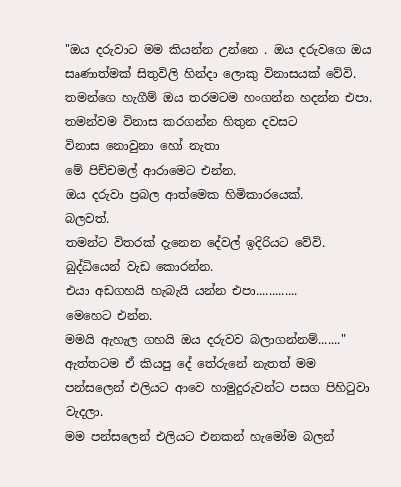"ඔය දරුවාට මම කියන්න උන්නෙ . ඔය දරුවගෙ ඔය සෘණාත්මක් සිතුවිලි හින්දා ලොකු විනාසයක් වේවි.
තමන්ගෙ හැගීම් ඔය තරමටම හංගන්න හදන්න එපා.
තමන්වම විනාස කරගන්න හිතුන දවසට
විනාස නොවුනා හෝ නැතා
මේ පිච්චමල් ආරාමෙට එන්න.
ඔය දරුවා ප්‍රබල ආත්මෙක හිමිකාරයෙක්.
බලවත්.
තමන්ට විතරක් දැනෙන දේවල් ඉදිරියට වේවි.
බුද්ධියෙන් වැඩ කොරන්න.
එයා අඩගහයි හැබැයි යන්න එපා.............
මෙහෙට එන්න.
මමයි ඇහැල ගහයි ඔය දරුවව බලාගන්නම්......."
ඇත්තටම ඒ කියපු දේ තේරුනේ නැතත් මම පන්සලෙන් එලියට ආවෙ හාමුදුරුවන්ට පසග පිහිටුවා වැදලා.
මම පන්සලෙන් එලියට එනකන් හැමෝම බලන්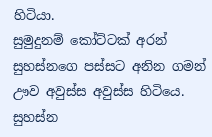හිටියා.
සුමුදුනම් කෝට්ටක් අරන් සුහස්නගෙ පස්සට අනින ගමන් ඌව අවුස්ස අවුස්ස හිටියෙ.
සුහස්න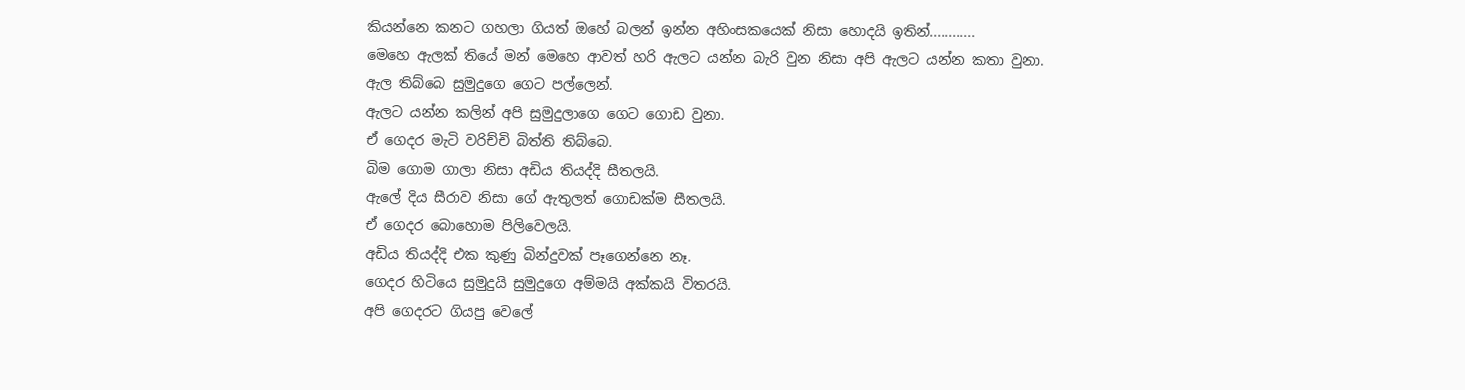කියන්නෙ කනට ගහලා ගියත් ඔහේ බලන් ඉන්න අහිංසකයෙක් නිසා හොදයි ඉතින්............
මෙහෙ ඇලක් තියේ මන් මෙහෙ ආවත් හරි ඇලට යන්න බැරි වුන නිසා අපි ඇලට යන්න කතා වුනා.
ඇල තිබ්බෙ සුමුදුගෙ ගෙට පල්ලෙන්.
ඇලට යන්න කලින් අපි සුමුදුලාගෙ ගෙට ගොඩ වුනා.
ඒ ගෙදර මැටි වරිච්චි බිත්ති තිබ්බෙ.
බිම ගොම ගාලා නිසා අඩිය තියද්දි සීතලයි.
ඇලේ දිය සීරාව නිසා ගේ ඇතුලත් ගොඩක්ම සීතලයි.
ඒ ගෙදර බොහොම පිලිවෙලයි.
අඩිය තියද්දි එක කුණු බින්දුවක් පෑගෙන්නෙ නෑ.
ගෙදර හිටියෙ සුමුදුයි සුමුදුගෙ අම්මයි අක්කයි විතරයි.
අපි ගෙදරට ගියපු වෙලේ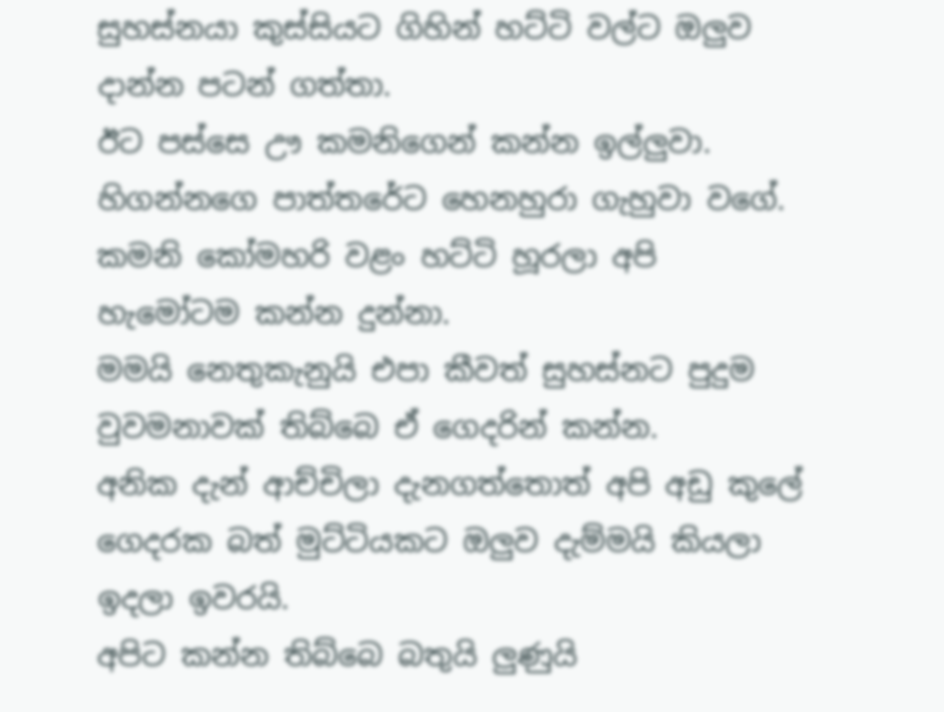සුහස්නයා කුස්සියට ගිහින් හට්ටි වල්ට ඔලුව දාන්න පටන් ගත්තා.
ඊට පස්සෙ ඌ කමනිගෙන් කන්න ඉල්ලුවා.
හිගන්නගෙ පාත්තරේට හෙනහුරා ගැහුවා වගේ.
කමනි කෝමහරි වළං හට්ටි හූරලා අපි හැමෝටම කන්න දුන්නා.
මමයි නෙතුකැනුයි එපා කීවත් සුහස්නට පුදුම වුවමනාවක් තිබ්බෙ ඒ ගෙදරින් කන්න.
අනික දැන් ආච්චිලා දැනගත්තොත් අපි අඩු කුලේ ගෙදරක බත් මුට්ටියකට ඔලුව දැම්මයි කියලා ඉදලා ඉවරයි.
අපිට කන්න තිබ්බෙ බතුයි ලුණුයි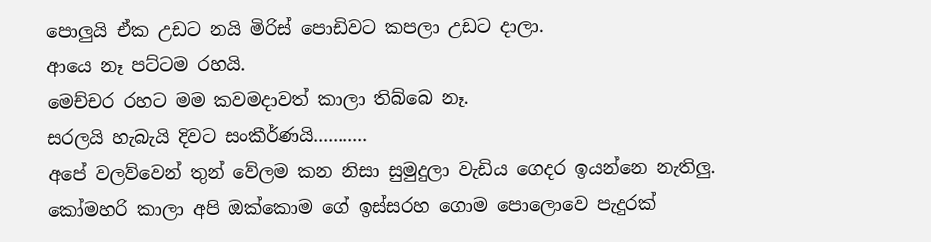පොලුයි ඒක උඩට නයි මිරිස් පොඩිවට කපලා උඩට දාලා.
ආයෙ නෑ පට්ටම රහයි.
මෙච්චර රහට මම කවමදාවත් කාලා තිබ්බෙ නෑ.
සරලයි හැබැයි දිවට සංකීර්ණයි...........
අපේ වලව්වෙන් තුන් වේලම කන නිසා සුමුදුලා වැඩිය ගෙදර ඉයන්නෙ නැතිලු.
කෝමහරි කාලා අපි ඔක්කොම ගේ ඉස්සරහ ගොම පොලොවෙ පැදුරක්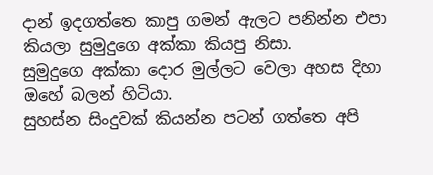දාන් ඉදගත්තෙ කාපු ගමන් ඇලට පනින්න එපා කියලා සුමුදුගෙ අක්කා කියපු නිසා.
සුමුදුගෙ අක්කා දොර මුල්ලට වෙලා අහස දිහා ඔහේ බලන් හිටියා.
සුහස්න සිංදුවක් කියන්න පටන් ගත්තෙ අපි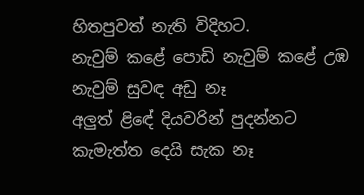හිතපුවත් නැති විදිහට.
නැවුම් කළේ පොඩි නැවුම් කළේ උඹ
නැවුම් සුවඳ අඩු නෑ
අලුත් ළිඳේ දියවරින් පුදන්නට
කැමැත්ත දෙයි සැක නෑ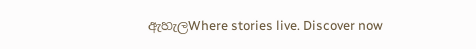ඇහැලWhere stories live. Discover now